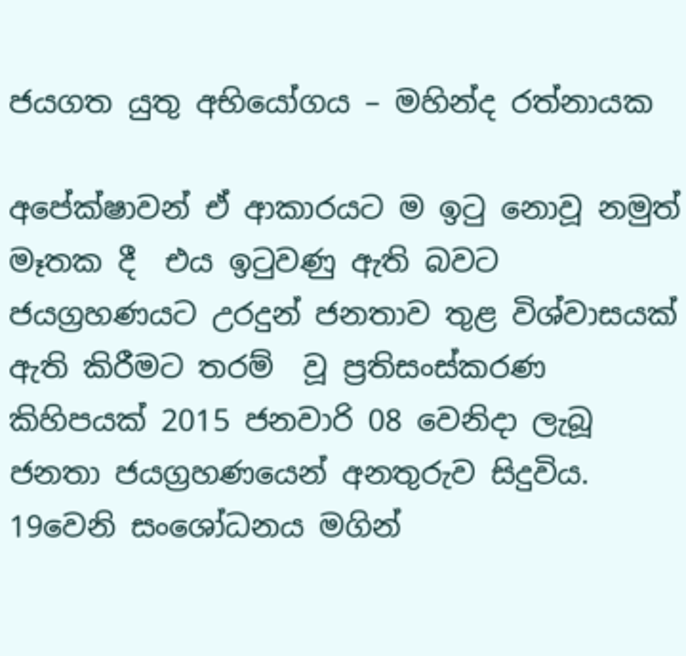ජයගත යුතු අභියෝගය – මහින්ද රත්නායක

අපේක්ෂාවන් ඒ ආකාරයට ම ඉටු නොවූ නමුත් මෑතක දී  එය ඉටුවණු ඇති බවට ජයග්‍රහණයට උරදුන් ජනතාව තුළ විශ්වාසයක් ඇති කිරීමට තරම්  වූ ප්‍රතිසංස්කරණ කිහිපයක් 2015 ජනවාරි 08 වෙනිදා ලැබූ ජනතා ජයග්‍රහණයෙන් අනතුරුව සිදුවිය. 19වෙනි සංශෝධනය මගින්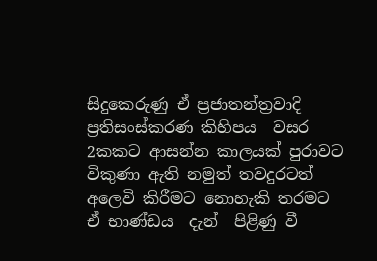සිදුකෙරුණු ඒ ප්‍රජාතන්ත්‍රවාදි ප්‍රතිසංස්කරණ කිහිපය  වසර 2කකට ආසන්න කාලයක් පුරාවට විකුණා ඇති නමුත් තවදුරටත්  අලෙවි කිරීමට නොහැකි තරමට ඒ භාණ්ඩය  දැන්  පිළිණු වී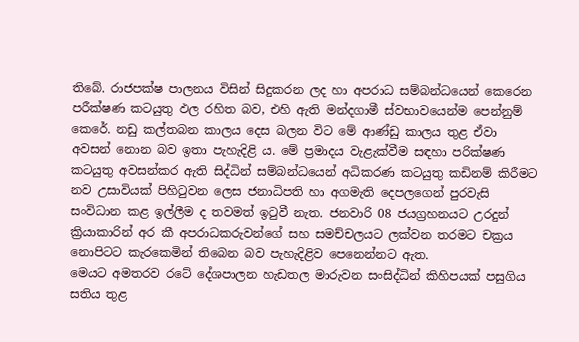තිබේ. රාජපක්ෂ පාලනය විසින් සිදුකරන ලද හා අපරාධ සම්බන්ධයෙන් කෙරෙන පරීක්ෂණ කටයුතු ඵල රහිත බව, එහි ඇති මන්දගාමී ස්වභාවයෙන්ම පෙන්නුම් කෙරේ. නඩු කල්තබන කාලය දෙස බලන විට මේ ආණ්ඩු කාලය තුළ ඒවා අවසන් නොන බව ඉතා පැහැදිළි ය. මේ ප්‍රමාදය වැළැක්වීම සඳහා පරික්ෂණ කටයුතු අවසන්කර ඇති සිද්ධින් සම්බන්ධයෙන් අධිකරණ කටයුතු කඩිනම් කිරීමට නව උසාවියක් පිහිටුවන ලෙස ජනාධිපති හා අගමැති දෙපලගෙන් පුරවැසි සංවිධාන කළ ඉල්ලීම ද තවමත් ඉටුවී නැත. ජනවාරි 08 ජයග්‍රහනයට උරදුන් ක්‍රියාකාරින් අර කී අපරාධකරුවන්ගේ සහ සමච්චලයට ලක්වන තරමට චක්‍රය නොපිටට කැරකෙමින් තිබෙන බව පැහැදිළිව පෙනෙන්නට ඇත.
මෙයට අමතරව රටේ දේශපාලන හැඩතල මාරුවන සංසිද්ධින් කිහිපයක් පසුගිය සතිය තුළ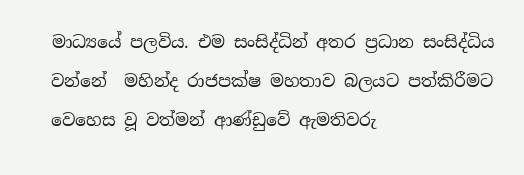මාධ්‍යයේ පලවිය. එම සංසිද්ධින් අතර ප්‍රධාන සංසිද්ධිය වන්නේ  මහින්ද රාජපක්ෂ මහතාව බලයට පත්කිරීමට වෙහෙස වූ වත්මන් ආණ්ඩුවේ ඇමතිවරු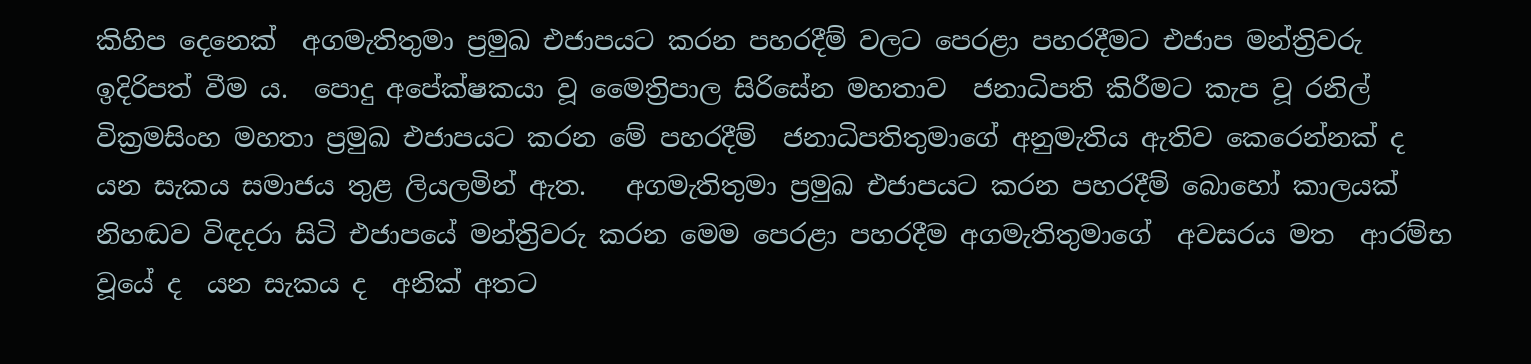කිහිප දෙනෙක්  අගමැතිතුමා ප්‍රමුඛ එජාපයට කරන පහරදීම් වලට පෙරළා පහරදීමට එජාප මන්ත්‍රිවරු ඉදිරිපත් වීම ය.  පොදු අපේක්ෂකයා වූ මෛත්‍රිපාල සිරිසේන මහතාව  ජනාධිපති කිරීමට කැප වූ රනිල් වික්‍රමසිංහ මහතා ප්‍රමුඛ එජාපයට කරන මේ පහරදීම්  ජනාධිපතිතුමාගේ අනුමැතිය ඇතිව කෙරෙන්නක් ද යන සැකය සමාජය තුළ ලියලමින් ඇත.   අගමැතිතුමා ප්‍රමුඛ එජාපයට කරන පහරදීම් බොහෝ කාලයක් නිහඬව විඳදරා සිටි එජාපයේ මන්ත්‍රිවරු කරන මෙම පෙරළා පහරදීම අගමැතිතුමාගේ  අවසරය මත  ආරම්භ වූයේ ද  යන සැකය ද  අනික් අතට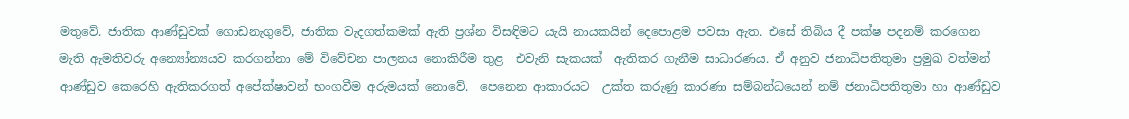මතුවේ. ජාතික ආණ්ඩුවක් ගොඩනැගුවේ, ජාතික වැදගත්කමක් ඇති ප්‍රශ්න විසඳිමට යැයි නායකයින් දෙපොළම පවසා ඇත. එසේ තිබිය දී පක්ෂ පදනම් කරගෙන  මැති ඇමතිවරු අන්‍යෝන්‍යයව කරගන්නා මේ විවේචන පාලනය නොකිරීම තුළ  එවැනි සැකයක්  ඇතිකර ගැනීම සාධාරණය. ඒ අනුව ජනාධිපතිතුමා ප්‍රමුඛ වත්මන් ආණ්ඩුව කෙරෙහි ඇතිකරගත් අපේක්ෂාවන් භංගවීම අරුමයක් නොවේ.  පෙනෙන ආකාරයට  උක්ත කරුණු කාරණා සම්බන්ධයෙන් නම් ජනාධිපතිතුමා හා ආණ්ඩුව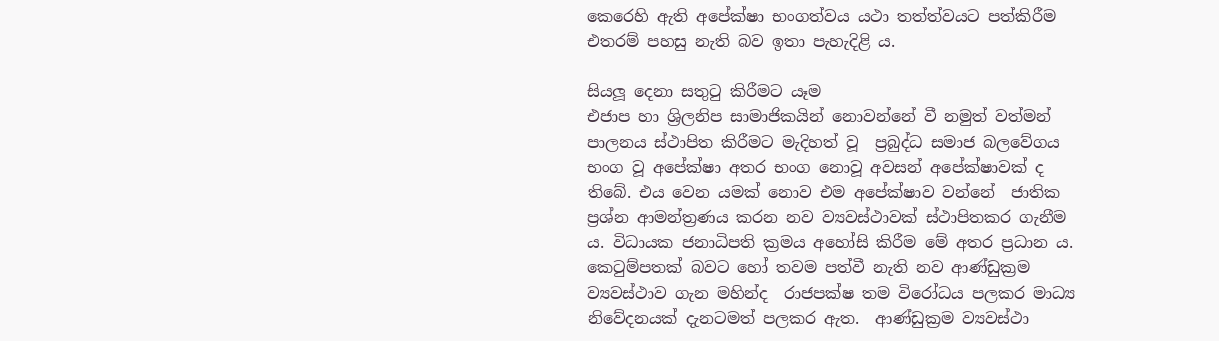කෙරෙහි ඇති අපේක්ෂා භංගත්වය යථා තත්ත්වයට පත්කිරීම එතරම් පහසු නැති බව ඉතා පැහැදිළි ය.

සියලූ දෙනා සතුටු කිරීමට යෑම
එජාප හා ශ්‍රිලනිප සාමාජිකයින් නොවන්නේ වී නමුත් වත්මන් පාලනය ස්ථාපිත කිරීමට මැදිහත් වූ  ප්‍රබුද්ධ සමාජ බලවේගය භංග වූ අපේක්ෂා අතර භංග නොවූ අවසන් අපේක්ෂාවක් ද තිබේ. එය වෙන යමක් නොව එම අපේක්ෂාව වන්නේ  ජාතික ප්‍රශ්න ආමන්ත්‍රණය කරන නව ව්‍යවස්ථාවක් ස්ථාපිතකර ගැනීම ය. විධායක ජනාධිපති ක්‍රමය අහෝසි කිරීම මේ අතර ප්‍රධාන ය.
කෙටුම්පතක් බවට හෝ තවම පත්වී නැති නව ආණ්ඩුක්‍රම ව්‍යවස්ථාව ගැන මහින්ද  රාජපක්ෂ තම විරෝධය පලකර මාධ්‍ය නිවේදනයක් දැනටමත් පලකර ඇත.  ආණ්ඩුක්‍රම ව්‍යවස්ථා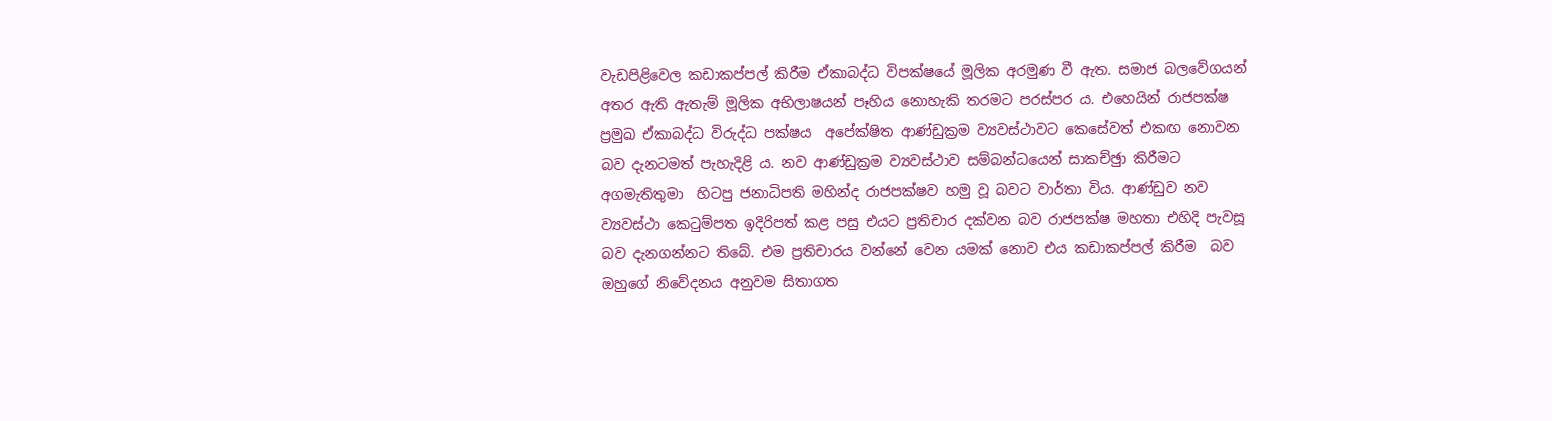වැඩපිළිවෙල කඩාකප්පල් කිරීම ඒකාබද්ධ විපක්ෂයේ මූලික අරමුණ වී ඇත. සමාජ බලවේගයන් අතර ඇති ඇතැම් මූලික අභිලාෂයන් පෑහිය නොහැකි තරමට පරස්පර ය. එහෙයින් රාජපක්ෂ ප්‍රමුඛ ඒකාබද්ධ විරුද්ධ පක්ෂය  අපේක්ෂිත ආණ්ඩුක්‍රම ව්‍යවස්ථාවට කෙසේවත් එකඟ නොවන බව දැනටමත් පැහැදිළි ය. නව ආණ්ඩුක්‍රම ව්‍යවස්ථාව සම්බන්ධයෙන් සාකච්ඡුා කිරීමට අගමැතිතුමා  හිටපු ජනාධිපති මහින්ද රාජපක්ෂව හමු වූ බවට වාර්තා විය. ආණ්ඩුව නව ව්‍යවස්ථා කෙටුම්පත ඉදිරිපත් කළ පසු එයට ප්‍රතිචාර දක්වන බව රාජපක්ෂ මහතා එහිදි පැවසූ බව දැනගන්නට තිබේ. එම ප්‍රතිචාරය වන්නේ වෙන යමක් නොව එය කඩාකප්පල් කිරීම  බව ඔහුගේ නිවේදනය අනුවම සිතාගත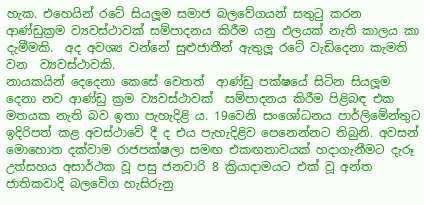හැක. එහෙයින් රටේ සියලූම සමාජ බලවේගයන් සතුටු කරන ආණ්ඩුක්‍රම ව්‍යවස්ථාවක් සම්පාදනය කිරීම යනු ඵලයක් නැති කාලය කා දැමීමකි.  අද අවශ්‍ය වන්නේ සුළුජාතීන් ඇතුලූ රටේ වැඩිදෙනා කැමති වන  ව්‍යවස්ථාවකි.
නායකයින් දෙදෙනා කෙසේ වෙතත්  ආණ්ඩු පක්ෂයේ සිටින සියලූම දෙනා නව ආණ්ඩු ක්‍රම ව්‍යවස්ථාවක්  සම්පාදනය කිරීම පිළිබඳ එක මතයක නැති බව ඉතා පැහැදිළි ය. 19වෙනි සංශෝධනය පාර්ලිමේන්තුට ඉදිරිපත් කළ අවස්ථාවේ දී ද එය පැහැදිළිව පෙනෙන්නට තිබුනි. අවසන් මොහොත දක්වාම රාජපක්ෂලා සමඟ එකඟතාවයක් හදාගැනීමට දැරූ උත්සහය අසාර්ථක වූ පසු ජනවාරි 8 ක්‍රියාදාමයට එක් වූ අන්ත ජාතිකවාදි බලවේග හැසිරුනු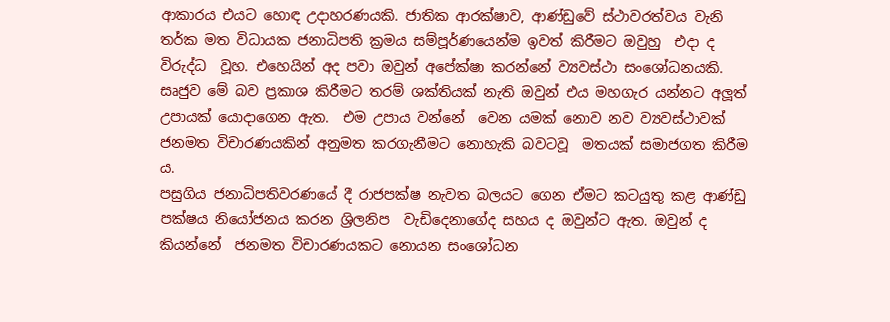ආකාරය එයට හොඳ උදාහරණයකි. ජාතික ආරක්ෂාව, ආණ්ඩුවේ ස්ථාවරත්වය වැනි තර්ක මත විධායක ජනාධිපති ක්‍රමය සම්පූර්ණයෙන්ම ඉවත් කිරීමට ඔවුහු  එදා ද විරුද්ධ  වූහ. එහෙයින් අද පවා ඔවුන් අපේක්ෂා කරන්නේ ව්‍යවස්ථා සංශෝධනයකි. සෘජුව මේ බව ප්‍රකාශ කිරීමට තරම් ශක්තියක් නැති ඔවුන් එය මහගැර යන්නට අලූත් උපායක් යොදාගෙන ඇත.  එම උපාය වන්නේ  වෙන යමක් නොව නව ව්‍යවස්ථාවක් ජනමත විචාරණයකින් අනුමත කරගැනීමට නොහැකි බවටවූ  මතයක් සමාජගත කිරීම ය.
පසුගිය ජනාධිපතිවරණයේ දී රාජපක්ෂ නැවත බලයට ගෙන ඒමට කටයුතු කළ ආණ්ඩු පක්ෂය නියෝජනය කරන ශ්‍රිලනිප  වැඩිදෙනාගේද සහය ද ඔවුන්ට ඇත. ඔවුන් ද කියන්නේ  ජනමත විචාරණයකට නොයන සංශෝධන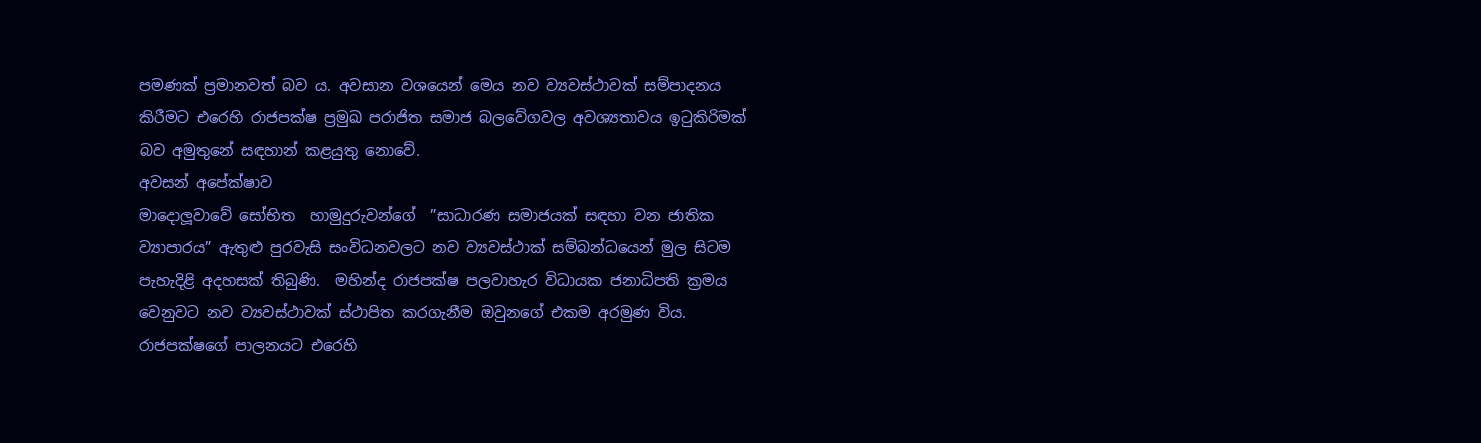පමණක් ප්‍රමානවත් බව ය. අවසාන වශයෙන් මෙය නව ව්‍යවස්ථාවක් සම්පාදනය කිරීමට එරෙහි රාජපක්ෂ ප්‍රමුඛ පරාජිත සමාජ බලවේගවල අවශ්‍යතාවය ඉටුකිරිමක් බව අමුතුනේ සඳහාන් කළයුතු නොවේ.
අවසන් අපේක්ෂාව
මාදොලූවාවේ සෝභිත  හාමුදුරුවන්ගේ  ”සාධාරණ සමාජයක් සඳහා වන ජාතික ව්‍යාපාරය” ඇතුළු පුරවැසි සංවිධනවලට නව ව්‍යවස්ථාක් සම්බන්ධයෙන් මුල සිටම පැහැදිළි අදහසක් තිබුණි.  මහින්ද රාජපක්ෂ පලවාහැර විධායක ජනාධිපති ක්‍රමය වෙනුවට නව ව්‍යවස්ථාවක් ස්ථාපිත කරගැනීම ඔවුනගේ එකම අරමුණ විය.  රාජපක්ෂගේ පාලනයට එරෙහි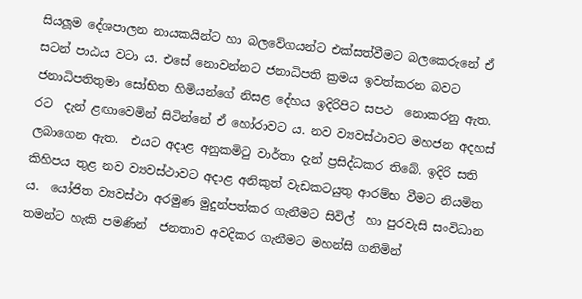සියලූම දේශපාලන නායකයින්ට හා බලවේගයන්ට එක්සත්වීමට බලකෙරුනේ ඒ සටන් පාඨය වටා ය. එසේ නොවන්නට ජනාධිපති ක්‍රමය ඉවත්කරන බවට ජනාධිපතිතුමා සෝභිත හිමියන්ගේ නිසළ දේහය ඉදිරිපිට සපථ  නොකරනු ඇත. රට  දැන් ළඟාවෙමින් සිටින්නේ ඒ හෝරාවට ය. නව ව්‍යවස්ථාවට මහජන අදහස් ලබාගෙන ඇත.  එයට අදාළ අනුකමිටු වාර්තා දැන් ප්‍රසිද්ධකර තිබේ. ඉදිරි සති කිහිපය තුළ නව ව්‍යවස්ථාවට අදාළ අනිකුත් වැඩකටයුතු ආරම්භ වීමට නියමිත ය.  යෝජිත ව්‍යවස්ථා අරමුණ මුදුන්පත්කර ගැනීමට සිවිල්  හා පුරවැසි සංවිධාන තමන්ට හැකි පමණින්  ජනතාව අවදිකර ගැනීමට මහන්සි ගනිමින්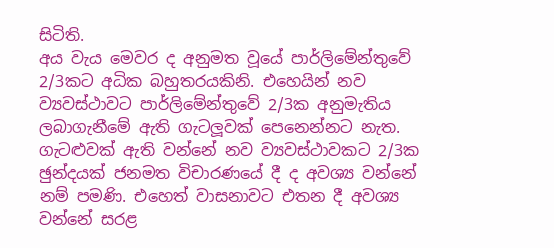සිටිති.
අය වැය මෙවර ද අනුමත වූයේ පාර්ලිමේන්තුවේ 2/3කට අධික බහුතරයකිනි. එහෙයින් නව ව්‍යවස්ථාවට පාර්ලිමේන්තුවේ 2/3ක අනුමැතිය ලබාගැනීමේ ඇති ගැටලූවක් පෙනෙන්නට නැත.  ගැටළුවක් ඇති වන්නේ නව ව්‍යවස්ථාවකට 2/3ක ඡුන්දයක් ජනමත විචාරණයේ දී ද අවශ්‍ය වන්නේ නම් පමණි. එහෙත් වාසනාවට එතන දී අවශ්‍ය වන්නේ සරළ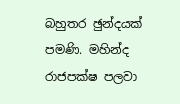බහුතර ඡුන්දයක් පමණි. මහින්ද රාජපක්ෂ පලවා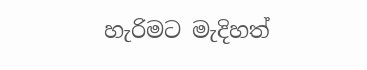හැරිමට මැදිහත්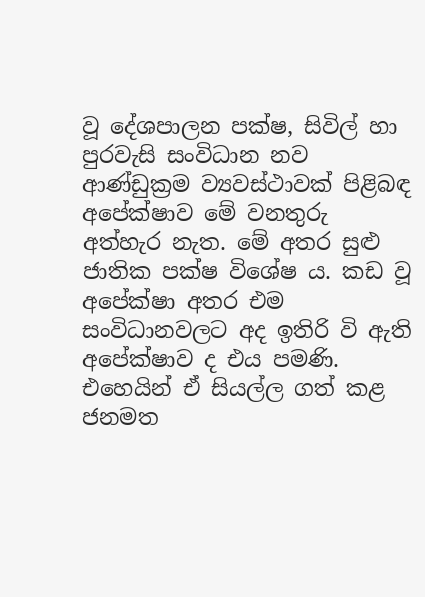වූ දේශපාලන පක්ෂ, සිවිල් හා පුරවැසි සංවිධාන නව ආණ්ඩුක්‍රම ව්‍යවස්ථාවක් පිළිබඳ අපේක්ෂාව මේ වනතුරු අත්හැර නැත. මේ අතර සුළු ජාතික පක්ෂ විශේෂ ය. කඩ වූ අපේක්ෂා අතර එම සංවිධානවලට අද ඉතිරි වි ඇති අපේක්ෂාව ද එය පමණි. එහෙයින් ඒ සියල්ල ගත් කළ ජනමත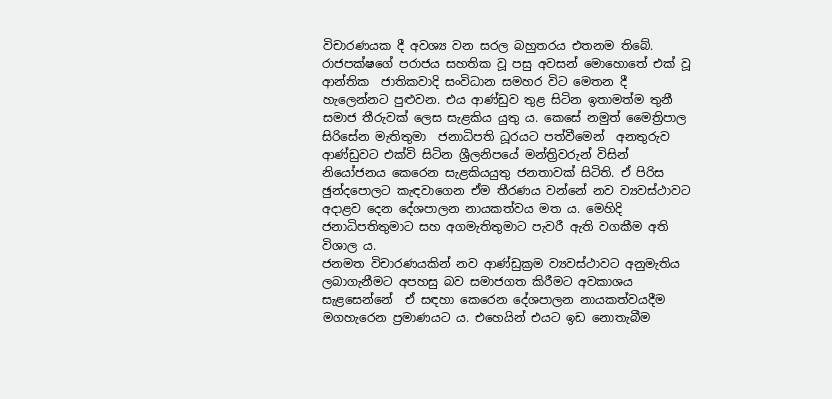විචාරණයක දී අවශ්‍ය වන සරල බහුතරය එතනම තිබේ. රාජපක්ෂගේ පරාජය සහතික වූ පසු අවසන් මොහොතේ එක් වූ ආන්තික  ජාතිකවාදි සංවිධාන සමහර විට මෙතන දී හැලෙන්නට පුළුවන. එය ආණ්ඩුව තුළ සිටින ඉතාමත්ම තුනී සමාජ තීරුවක් ලෙස සැළකිය යුතු ය. කෙසේ නමුත් මෛත්‍රිපාල සිරිසේන මැතිතුමා  ජනාධිපති ධූරයට පත්වීමෙන්  අනතුරුව ආණ්ඩුවට එක්වි සිටින ශ්‍රීලනිපයේ මන්ත්‍රිවරුන් විසින් නියෝජනය කෙරෙන සැළකියයුතු ජනතාවක් සිටිති. ඒ පිරිස ඡුන්දපොලට කැඳවාගෙන ඒම තීරණය වන්නේ නව ව්‍යවස්ථාවට අදාළව දෙන දේශපාලන නායකත්වය මත ය. මෙහිදි ජනාධිපතිතුමාට සහ අගමැතිතුමාට පැවරී ඇති වගකීම අති විශාල ය.
ජනමත විචාරණයකින් නව ආණ්ඩුක්‍රම ව්‍යවස්ථාවට අනුමැතිය ලබාගැනීමට අපහසු බව සමාජගත කිරීමට අවකාශය සැළසෙන්නේ  ඒ සඳහා කෙරෙන දේශපාලන නායකත්වයදීම  මගහැරෙන ප්‍රමාණයට ය. එහෙයින් එයට ඉඩ නොතැබීම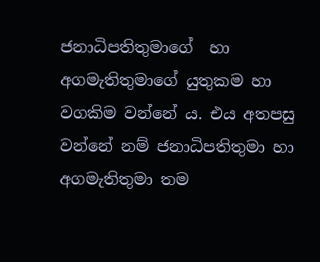ජනාධිපතිතුමාගේ  හා අගමැතිතුමාගේ යුතුකම හා වගකිම වන්නේ ය. එය අතපසු වන්නේ නම් ජනාධිපතිතුමා හා අගමැතිතුමා තම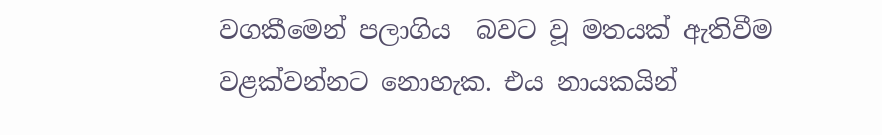වගකීමෙන් පලාගිය  බවට වූ මතයක් ඇතිවීම වළක්වන්නට නොහැක. එය නායකයින්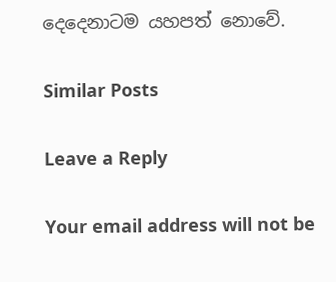දෙදෙනාටම යහපත් නොවේ.

Similar Posts

Leave a Reply

Your email address will not be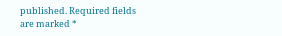published. Required fields are marked *